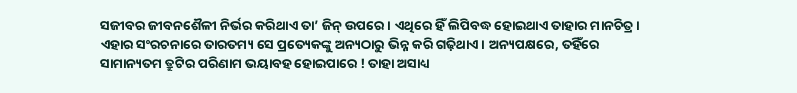ସଜୀବର ଜୀବନଶୈଳୀ ନିର୍ଭର କରିଥାଏ ତା’ ଜିନ୍ ଉପରେ। ଏଥିରେ ହିଁ ଲିପିବଦ୍ଧ ହୋଇଥାଏ ତାହାର ମାନଚିତ୍ର। ଏହାର ସଂରଚନାରେ ତାରତମ୍ୟ ସେ ପ୍ରତ୍ୟେକଙ୍କୁ ଅନ୍ୟଠାରୁ ଭିନ୍ନ କରି ଗଢ଼ିଥାଏ। ଅନ୍ୟପକ୍ଷରେ, ତହିଁରେ ସାମାନ୍ୟତମ ତ୍ରୁଟିର ପରିଣାମ ଭୟାବହ ହୋଇପାରେ ! ତାହା ଅସାଧ୍ୟ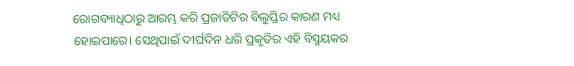ରୋଗବ୍ୟାଧିଠାରୁ ଆରମ୍ଭ କରି ପ୍ରଜାତିଟିର ବିଲୁପ୍ତିର କାରଣ ମଧ୍ୟ ହୋଇପାରେ। ସେଥିପାଇଁ ଦୀର୍ଘଦିନ ଧରି ପ୍ରକୃତିର ଏହି ବିସ୍ମୟକର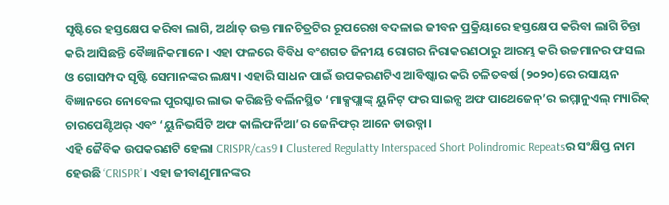ସୃଷ୍ଟିରେ ହସ୍ତକ୍ଷେପ କରିବା ଲାଗି, ଅର୍ଥାତ୍ ଉକ୍ତ ମାନଚିତ୍ରଟିର ରୂପରେଖ ବଦଳାଇ ଜୀବନ ପ୍ରକ୍ରିୟାରେ ହସ୍ତକ୍ଷେପ କରିବା ଲାଗି ଚିନ୍ତା କରି ଆସିଛନ୍ତି ବୈଜ୍ଞାନିକମାନେ। ଏହା ଫଳରେ ବିବିଧ ବଂଶଗତ ଜିନୀୟ ରୋଗର ନିରାକରଣଠାରୁ ଆରମ୍ଭ କରି ଉଚ୍ଚମାନର ଫସଲ ଓ ଗୋସମ୍ପଦ ସୃଷ୍ଟି ସେମାନଙ୍କର ଲକ୍ଷ୍ୟ। ଏହାରି ସାଧନ ପାଇଁ ଉପକରଣଟିଏ ଆବିଷ୍କାର କରି ଚଳିତବର୍ଷ (୨୦୨୦)ରେ ରସାୟନ ବିଜ୍ଞାନରେ ନୋବେଲ ପୁରସ୍କାର ଲାଭ କରିଛନ୍ତି ବର୍ଲିନସ୍ଥିତ ‘ମାକ୍ସପ୍ଲାଙ୍କ୍ ୟୁନିଟ୍ ଫର ସାଇନ୍ସ ଅଫ ପାଥେଜେନ୍’ର ଇମ୍ମାନୁଏଲ୍ ମ୍ୟାରିକ୍ ଚାରପେଣ୍ଟିଅର୍ ଏବଂ ‘ୟୁନିଭର୍ସିଟି ଅଫ କାଲିଫର୍ନିଆ’ର ଜେନିଫର୍ ଆନେ ଡାଉଡ୍ନା।
ଏହି ଜୈବିକ ଉପକରଣଟି ହେଲା CRISPR/cas9। Clustered Regulatty Interspaced Short Polindromic Repeatsର ସଂକ୍ଷିପ୍ତ ନାମ ହେଉଛି ‘CRISPR’। ଏହା ଜୀବାଣୁମାନଙ୍କର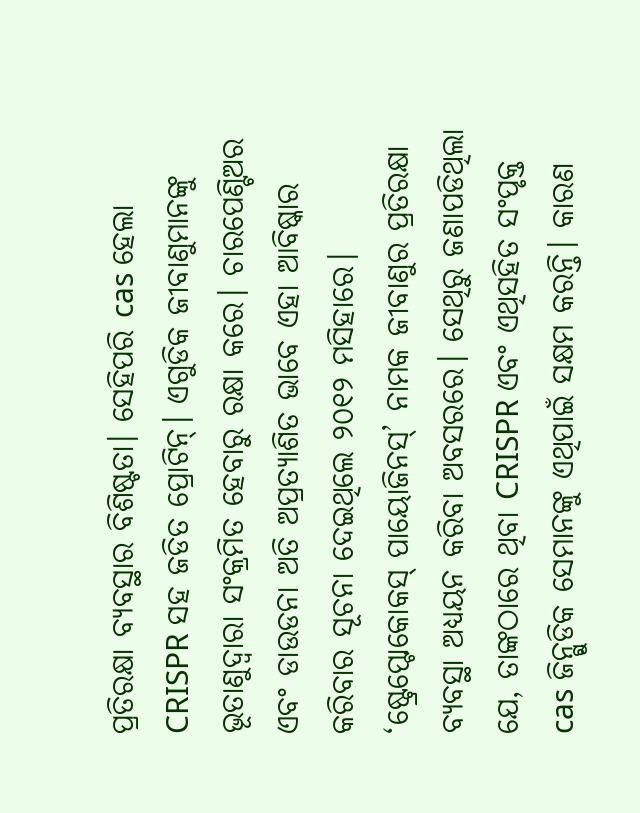ପ୍ରତିରକ୍ଷା ବ୍ୟବସ୍ଥାର ବିଶିଷ୍ଟତା। ସେହିପରି cas ହେଲା CRISPR ସହ ଜଡିତ ପ୍ରୋଟିନ୍। ଏଗୁଡିକ ଜୀବାଣୁମାନଙ୍କୁ ଭୂତାଣୁଦ୍ୱାରା ସଂକ୍ରମିତ ହେବାରୁ ରକ୍ଷା କରେ। ଚାରପେଣ୍ଟିଅର ଏବଂ ଡାଉଡନା ଅତି ଅପ୍ରତ୍ୟାଶିତ ଭାବେ ଏହା ଆବିଷ୍କାର କରିବାର ସୂଚନା ଦେଇଥିଲେ ୨୦୧୨ ମସିହାରେ। ‘ଷ୍ଟ୍ରେପ୍ଟୋକୋକସ୍ ପାୟୋଜିନସ୍’ ନାମକ ଜୀବାଣୁର ପ୍ରତିରକ୍ଷା ବ୍ୟବସ୍ଥା ଅଧ୍ୟୟନ କରିବା ଅବସରରେ। ସେଥିରୁ ଜଣାପଡିଥିଲା ଯେ, ତାଙ୍କଠାରେ ଥିବା CRISPR ଏବଂ ଏଥିସହିତ ସଂପୃକ୍ତ cas ଜିନ୍ଗୁଡିକ ସେମାନଙ୍କୁ ଏଥିପାଇଁ ସକ୍ଷମ କରନ୍ତି। କାରଣ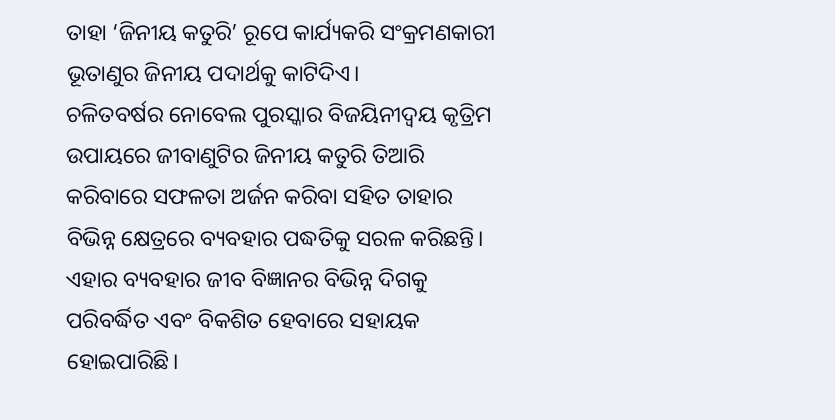ତାହା ‘ଜିନୀୟ କତୁରି’ ରୂପେ କାର୍ଯ୍ୟକରି ସଂକ୍ରମଣକାରୀ ଭୂତାଣୁର ଜିନୀୟ ପଦାର୍ଥକୁ କାଟିଦିଏ।
ଚଳିତବର୍ଷର ନୋବେଲ ପୁରସ୍କାର ବିଜୟିନୀଦ୍ୱୟ କୃତ୍ରିମ ଉପାୟରେ ଜୀବାଣୁଟିର ଜିନୀୟ କତୁରି ତିଆରି କରିବାରେ ସଫଳତା ଅର୍ଜନ କରିବା ସହିତ ତାହାର ବିଭିନ୍ନ କ୍ଷେତ୍ରରେ ବ୍ୟବହାର ପଦ୍ଧତିକୁ ସରଳ କରିଛନ୍ତି। ଏହାର ବ୍ୟବହାର ଜୀବ ବିଜ୍ଞାନର ବିଭିନ୍ନ ଦିଗକୁ ପରିବର୍ଦ୍ଧିତ ଏବଂ ବିକଶିତ ହେବାରେ ସହାୟକ ହୋଇପାରିଛି।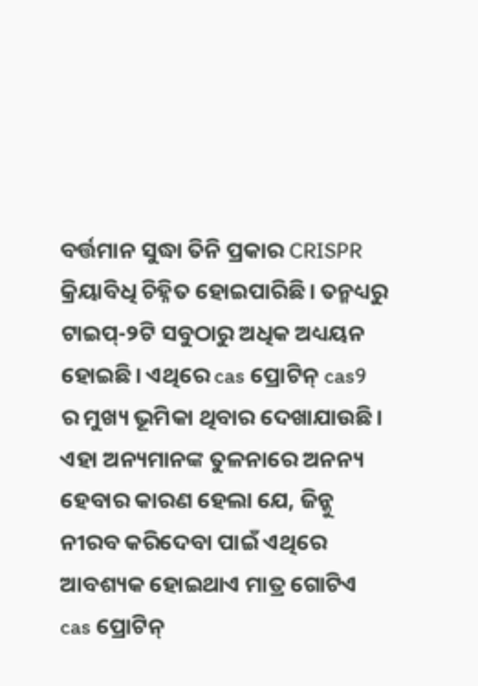ବର୍ତ୍ତମାନ ସୁଦ୍ଧା ତିନି ପ୍ରକାର CRISPR କ୍ରିୟାବିଧି ଚିହ୍ନିତ ହୋଇପାରିଛି। ତନ୍ମଧ୍ୟରୁ ଟାଇପ୍-୨ଟି ସବୁଠାରୁ ଅଧିକ ଅଧ୍ୟୟନ ହୋଇଛି। ଏଥିରେ cas ପ୍ରୋଟିନ୍ cas9 ର ମୁଖ୍ୟ ଭୂମିକା ଥିବାର ଦେଖାଯାଉଛି। ଏହା ଅନ୍ୟମାନଙ୍କ ତୁଳନାରେ ଅନନ୍ୟ ହେବାର କାରଣ ହେଲା ଯେ, ଜିନ୍କୁ ନୀରବ କରିଦେବା ପାଇଁ ଏଥିରେ ଆବଶ୍ୟକ ହୋଇଥାଏ ମାତ୍ର ଗୋଟିଏ cas ପ୍ରୋଟିନ୍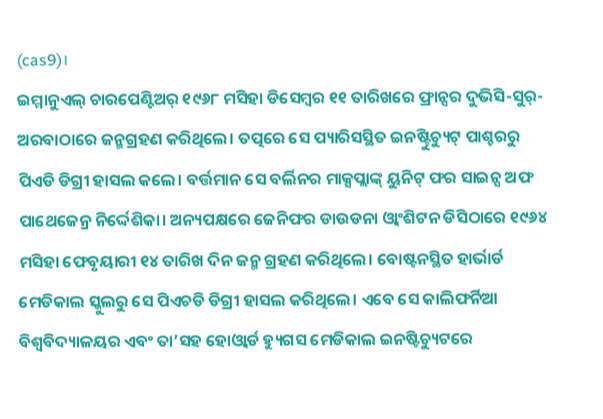(cas9)।
ଇମ୍ମାନୁଏଲ୍ ଚାରପେଣ୍ଟିଅର୍ ୧୯୬୮ ମସିହା ଡିସେମ୍ବର ୧୧ ତାରିଖରେ ଫ୍ରାନ୍ସର ଦୁଭିସି-ସୁର୍-ଅରବାଠାରେ ଜନ୍ମଗ୍ରହଣ କରିଥିଲେ। ତତ୍ପରେ ସେ ପ୍ୟାରିସସ୍ଥିତ ଇନଷ୍ଟିୁଚ୍ୟୁଟ୍ ପାଶ୍ଚରରୁ ପିଏଡି ଡିଗ୍ରୀ ହାସଲ କଲେ। ବର୍ତ୍ତମାନ ସେ ବର୍ଲିନର ମାକ୍ସପ୍ଲାଙ୍କ୍ ୟୁନିଟ୍ ଫର ସାଇନ୍ସ ଅଫ ପାଥେଜେନ୍ର ନିର୍ଦ୍ଦେଶିକା। ଅନ୍ୟପକ୍ଷରେ ଜେନିଫର ଡାଉଡନା ଓ୍ବାଂଶିଟନ ଡିସିଠାରେ ୧୯୬୪ ମସିହା ଫେବୃୟାରୀ ୧୪ ତାରିଖ ଦିନ ଜନ୍ମ ଗ୍ରହଣ କରିଥିଲେ। ବୋଷ୍ଟନସ୍ଥିତ ହାର୍ଭାର୍ଡ ମେଡିକାଲ ସ୍କୁଲରୁ ସେ ପିଏଚଡି ଡିଗ୍ରୀ ହାସଲ କରିଥିଲେ। ଏବେ ସେ କାଲିଫର୍ନିଆ ବିଶ୍ୱବିଦ୍ୟାଳୟର ଏବଂ ତା’ସହ ହୋଓ୍ବାର୍ଡ ହ୍ୟୁଗସ ମେଡିକାଲ ଇନଷ୍ଟିଚ୍ୟୁଟରେ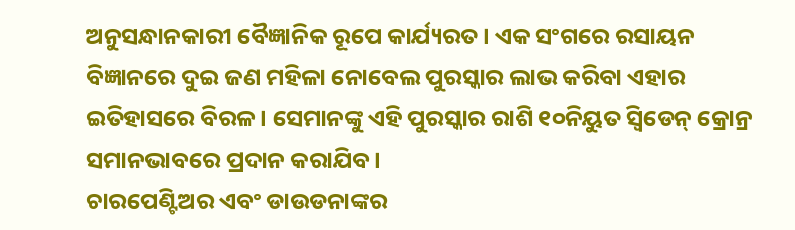ଅନୁସନ୍ଧାନକାରୀ ବୈଜ୍ଞାନିକ ରୂପେ କାର୍ଯ୍ୟରତ। ଏକ ସଂଗରେ ରସାୟନ ବିଜ୍ଞାନରେ ଦୁଇ ଜଣ ମହିଳା ନୋବେଲ ପୁରସ୍କାର ଲାଭ କରିବା ଏହାର ଇତିହାସରେ ବିରଳ। ସେମାନଙ୍କୁ ଏହି ପୁରସ୍କାର ରାଶି ୧୦ନିୟୁତ ସ୍ବିଡେନ୍ କ୍ରୋନ୍ର ସମାନଭାବରେ ପ୍ରଦାନ କରାଯିବ।
ଚାରପେଣ୍ଟିଅର ଏବଂ ଡାଉଡନାଙ୍କର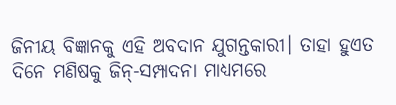ଜିନୀୟ ବିଜ୍ଞାନକୁ ଏହି ଅବଦାନ ଯୁଗନ୍ତକାରୀ। ତାହା ହୁଏତ ଦିନେ ମଣିଷକୁ ଜିନ୍-ସମ୍ପାଦନା ମାଧ୍ୟମରେ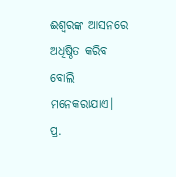ଈଶ୍ୱରଙ୍କ ଆସନରେ ଅଧିଷ୍ଠିତ କରିବ ବୋଲି ମନେକରାଯାଏ।
ପ୍ର.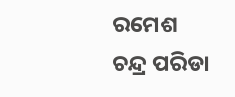ରମେଶ ଚନ୍ଦ୍ର ପରିଡା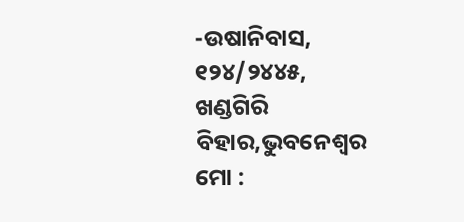-ଉଷାନିବାସ, ୧୨୪/୨୪୪୫,
ଖଣ୍ଡଗିରି ବିହାର,ଭୁବନେଶ୍ୱର
ମୋ :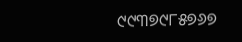୯୯୩୭୯୮୫୭୬୭